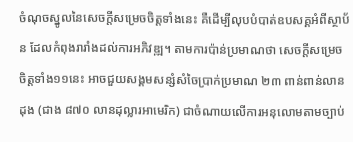ចំណុចស្នូលនៃសេចក្តីសម្រេចចិត្តទាំងនេះ គឺដើម្បីលុបបំបាត់ឧបសគ្គអំពីស្ថាប័ន ដែលកំពុងរារាំងដល់ការអភិវឌ្ឍ។ តាមការប៉ាន់ប្រមាណថា សេចក្តីសម្រេចចិត្តទាំង១១នេះ អាចជួយសង្គមសន្សំសំចៃប្រាក់ប្រមាណ ២៣ ពាន់ពាន់លានដុង (ជាង ៨៧០ លានដុល្លារអាមេរិក) ជាចំណាយលើការអនុលោមតាមច្បាប់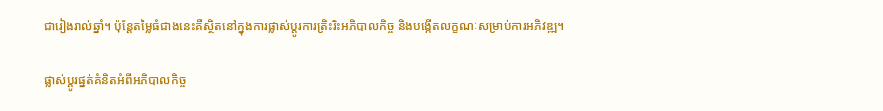ជារៀងរាល់ឆ្នាំ។ ប៉ុន្តែតម្លៃធំជាងនេះគឺស្ថិតនៅក្នុងការផ្លាស់ប្តូរការត្រិះរិះអភិបាលកិច្ច និងបង្កើតលក្ខណៈសម្រាប់ការអភិវឌ្ឍ។

ផ្លាស់ប្តូរផ្នត់គំនិតអំពីអភិបាលកិច្ច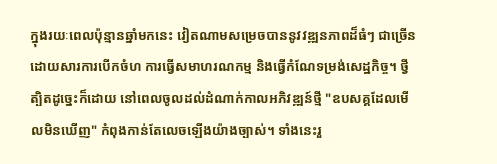ក្នុងរយៈពេលប៉ុន្មានឆ្នាំមកនេះ វៀតណាមសម្រេចបាននូវវឌ្ឍនភាពដ៏ធំៗ ជាច្រើន ដោយសារការបើកចំហ ការធ្វើសមាហរណកម្ម និងធ្វើកំណែទម្រង់សេដ្ឋកិច្ច។ ថ្វីត្បិតដូច្នេះក៏ដោយ នៅពេលចូលដល់ដំណាក់កាលអភិវឌ្ឍន៍ថ្មី "ឧបសគ្គដែលមើលមិនឃើញ" កំពុងកាន់តែលេចឡើងយ៉ាងច្បាស់។ ទាំងនេះរួ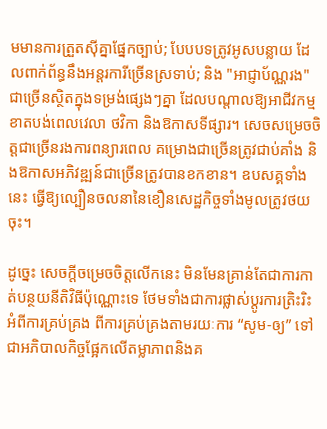មមានការត្រួតស៊ីគ្នាផ្នែកច្បាប់; បែបបទត្រូវអូសបន្លាយ ដែលពាក់ព័ន្ធនឹងអន្តរការីច្រើនស្រទាប់; និង "អាជ្ញាប័ណ្ណរង" ជាច្រើនស្ថិតក្នុងទម្រង់ផ្សេងៗគ្នា ដែលបណ្តាលឱ្យអាជីវកម្មខាតបង់ពេលវេលា ថវិកា និងឱកាសទីផ្សារ។ សេចសម្រេចចិត្តជាច្រើនរងការពន្យារពេល គម្រោងជាច្រើនត្រូវជាប់គាំង និងឱកាសអភិវឌ្ឍន៍ជាច្រើនត្រូវបានខកខាន។ ឧបសគ្គទាំងនេះ ធ្វើឱ្យល្បឿនចលនានៃខឿនសេដ្ឋកិច្ចទាំងមូលត្រូវថយចុះ។

ដូច្នេះ សេចក្តីចម្រេចចិត្តលើកនេះ មិនមែនគ្រាន់តែជាការកាត់បន្ថយនីតិវិធីប៉ុណ្ណោះទេ ថែមទាំងជាការផ្លាស់ប្តូរការត្រិះរិះអំពីការគ្រប់គ្រង ពីការគ្រប់គ្រងតាមរយៈការ “សូម-ឲ្យ” ទៅជាអភិបាលកិច្ចផ្អែកលើតម្លាភាពនិងគ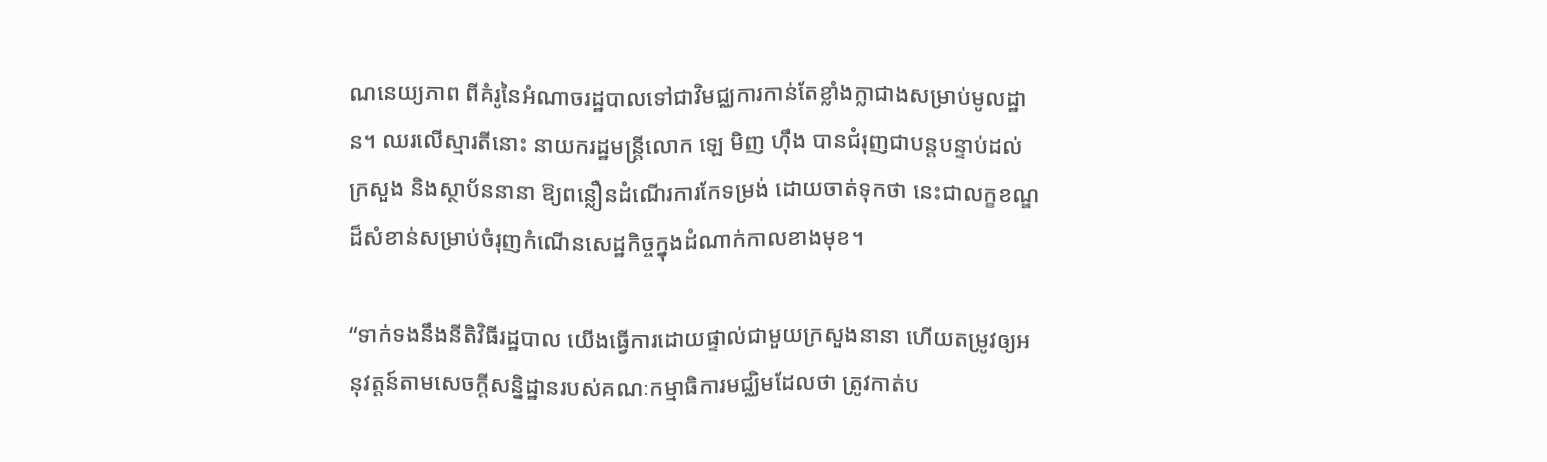ណនេយ្យភាព ពីគំរូនៃអំណាចរដ្ឋបាលទៅជាវិមជ្ឈការកាន់តែខ្លាំងក្លាជាងសម្រាប់មូលដ្ឋាន។ ឈរលើស្មារតីនោះ នាយករដ្ឋមន្ត្រីលោក ឡេ មិញ ហ៊ឹង បានជំរុញជាបន្តបន្ទាប់ដល់ក្រសួង និងស្ថាប័ននានា ឱ្យពន្លឿនដំណើរការកែទម្រង់ ដោយចាត់ទុកថា នេះជាលក្ខខណ្ឌដ៏សំខាន់សម្រាប់ចំរុញកំណើនសេដ្ឋកិច្ចក្នុងដំណាក់កាលខាងមុខ។

“ទាក់ទងនឹងនីតិវិធីរដ្ឋបាល យើងធ្វើការដោយផ្ទាល់ជាមួយក្រសួងនានា ហើយតម្រូវឲ្យអនុវត្តន៍តាមសេចក្តីសន្និដ្ឋានរបស់គណៈកម្មាធិការមជ្ឈិមដែលថា ត្រូវកាត់ប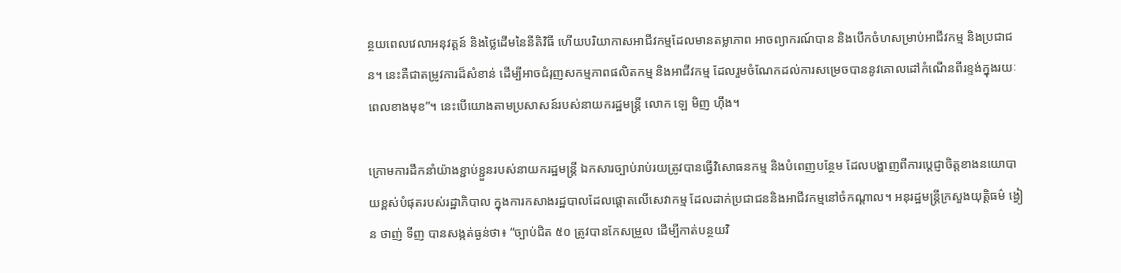ន្ថយពេលវេលាអនុវត្តន៍ និងថ្លៃដើមនៃនីតិវិធី ហើយបរិយាកាសអាជីវកម្មដែលមានតម្លាភាព អាចព្យាករណ៍បាន និងបើកចំហសម្រាប់អាជីវកម្ម និងប្រជាជន។ នេះគឺជាតម្រូវការដ៏សំខាន់ ដើម្បីអាចជំរុញសកម្មភាពផលិតកម្ម និងអាជីវកម្ម ដែលរួមចំណែកដល់ការសម្រេចបាននូវគោលដៅកំណើនពីរខ្ទង់ក្នុងរយៈពេលខាងមុខ”។ នេះបើយោងតាមប្រសាសន៍របស់នាយករដ្ឋមន្ត្រី លោក ឡេ មិញ ហ៊ឹង។

ក្រោមការដឹកនាំយ៉ាងខ្ជាប់ខ្ជួនរបស់នាយករដ្ឋមន្ត្រី ឯកសារច្បាប់រាប់រយត្រូវបានធ្វើវិសោធនកម្ម និងបំពេញបន្ថែម ដែលបង្ហាញពីការប្តេជ្ញាចិត្តខាងនយោបាយខ្ពស់បំផុតរបស់រដ្ឋាភិបាល ក្នុងការកសាងរដ្ឋបាលដែលផ្តោតលើសេវាកម្ម ដែលដាក់ប្រជាជននិងអាជីវកម្មនៅចំកណ្តាល។ អនុរដ្ឋមន្ត្រីក្រសួងយុត្តិធម៌ ង្វៀន ថាញ់ ទីញ បានសង្កត់ធ្ងន់ថា៖ “ច្បាប់ជិត ៥០ ត្រូវបានកែសម្រួល ដើម្បីកាត់បន្ថយវិ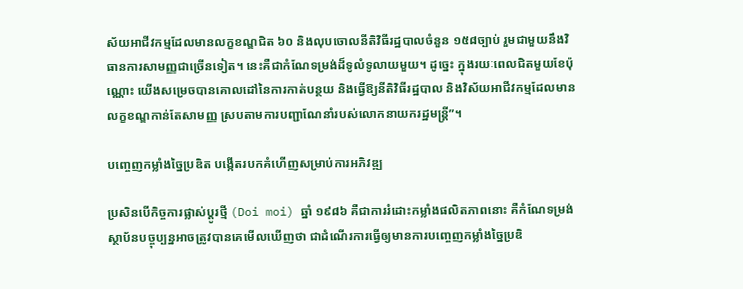ស័យអាជីវកម្មដែលមានលក្ខខណ្ឌជិត ៦០ និងលុបចោលនីតិវិធីរដ្ឋបាលចំនួន ១៥៨ច្បាប់ រួមជាមួយនឹងវិធានការសាមញ្ញជាច្រើនទៀត។ នេះគឺជាកំណែទម្រង់ដ៏ទូលំទូលាយមួយ។ ដូច្នេះ ក្នុងរយៈពេលជិតមួយខែប៉ុណ្ណោះ យើងសម្រេចបានគោលដៅនៃការកាត់បន្ថយ និងធ្វើឱ្យនីតិវិធីរដ្ឋបាល និងវិស័យអាជីវកម្មដែលមានលក្ខខណ្ឌកាន់តែសាមញ្ញ ស្របតាមការបញ្ជាណែនាំរបស់លោកនាយករដ្ឋមន្ត្រី”។

បញ្ចេញកម្លាំងច្នៃប្រឌិត បង្កើតរបកគំហើញសម្រាប់ការអភិវឌ្ឍ

ប្រសិនបើកិច្ចការផ្លាស់ប្តូរថ្មី (Doi moi) ឆ្នាំ ១៩៨៦ គឺជាការរំដោះកម្លាំងផលិតភាពនោះ គឺកំណែទម្រង់ស្ថាប័នបច្ចុប្បន្នអាចត្រូវបានគេមើលឃើញថា ជាដំណើរការធ្វើឲ្យមានការបញ្ចេញកម្លាំងច្នៃប្រឌិ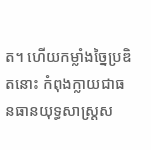ត។ ហើយកម្លាំងច្នៃប្រឌិតនោះ កំពុងក្លាយជាធនធានយុទ្ធសាស្ត្រស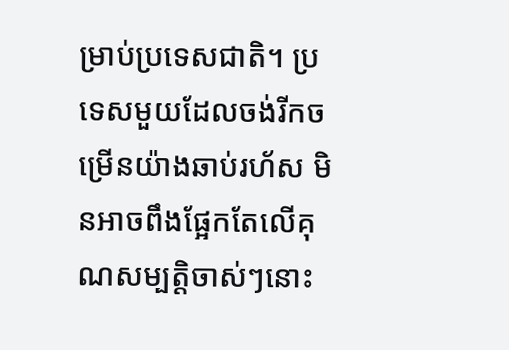ម្រាប់ប្រទេសជាតិ។ ប្រទេសមួយដែលចង់រីកចម្រើនយ៉ាងឆាប់រហ័ស មិនអាចពឹងផ្អែកតែលើគុណសម្បត្តិចាស់ៗនោះ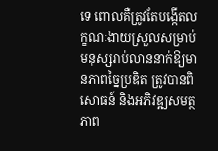ទេ ពោលគឺត្រូវតែបង្កើតលក្ខណៈងាយស្រួលសម្រាប់មនុស្សរាប់លាននាក់ឱ្យមានភាពច្នៃប្រឌិត ត្រូវបានពិសោធន៍ និងអភិវឌ្ឍសមត្ថភាព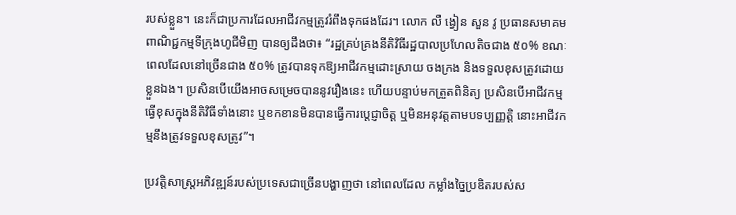របស់ខ្លួន។ នេះក៏ជាប្រការដែលអាជីវកម្មត្រូវរំពឹងទុកផងដែរ។ លោក លឺ ង្វៀន សួន វូ ប្រធានសមាគមពាណិជ្ជកម្មទីក្រុងហូជីមិញ បានឲ្យដឹងថា៖ “រដ្ឋគ្រប់គ្រងនីតិវិធីរដ្ឋបាលប្រហែលតិចជាង ៥០% ខណៈពេលដែលនៅច្រើនជាង ៥០% ត្រូវបានទុកឱ្យអាជីវកម្មដោះស្រាយ ចងក្រង និងទទួលខុសត្រូវដោយខ្លួនឯង។ ប្រសិនបើយើងអាចសម្រេចបាននូវរឿងនេះ ហើយបន្ទាប់មកត្រួតពិនិត្យ ប្រសិនបើអាជីវកម្មធ្វើខុសក្នុងនីតិវិធីទាំងនោះ ឬខកខានមិនបានធ្វើការប្តេជ្ញាចិត្ត ឬមិនអនុវត្តតាមបទប្បញ្ញត្តិ នោះអាជីវកម្មនឹងត្រូវទទួលខុសត្រូវ”។

ប្រវត្តិសាស្ត្រអភិវឌ្ឍន៍របស់ប្រទេសជាច្រើនបង្ហាញថា នៅពេលដែល កម្លាំងច្នៃប្រឌិតរបស់ស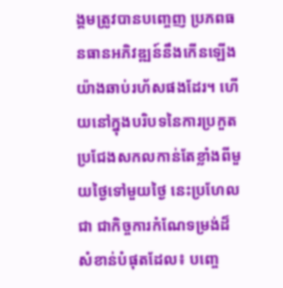ង្គមត្រូវបានបញ្ចេញ ប្រភពធនធានអភិវឌ្ឍន៍នឹងកើនឡើងយ៉ាងឆាប់រហ័សផងដែរ។ ហើយនៅក្នុងបរិបទនៃការប្រកួតប្រជែងសកលកាន់តែខ្លាំងពីមួយថ្ងៃទៅមួយថ្ងៃ នេះប្រហែលជា ជាកិច្ចការកំណែទម្រង់ដ៏សំខាន់បំផុតដែល៖ បញ្ចេ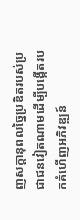ញសក្តានុពលច្នៃប្រឌិតរបស់ប្រជាជនវៀតណាមដើម្បីបង្កើតរបកគំហើញអភិវឌ្ឍន៍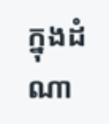ក្នុងដំណា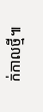ក់កាលថ្មី៕